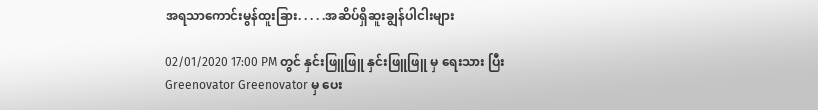အရသာကောင်းမွန်ထူးခြား. . . . .အဆိပ်ရှိဆူးချွန်ပါငါးများ

02/01/2020 17:00 PM တွင် နှင်းဖြူဖြူ နှင်းဖြူဖြူ မှ ရေးသား ပြီး Greenovator Greenovator မှ ပေး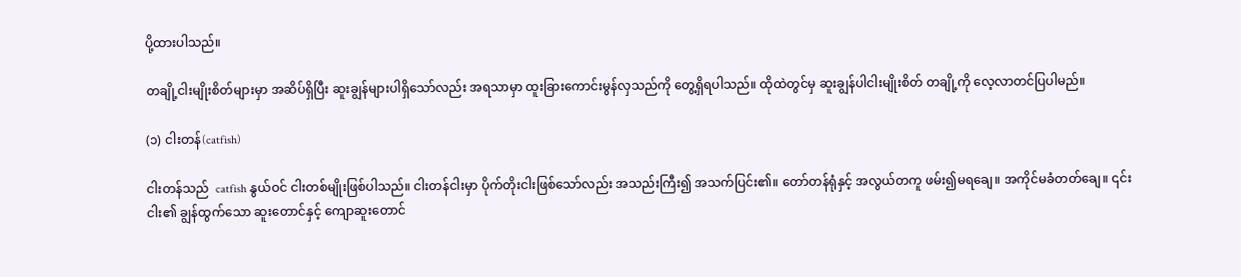ပို့ထားပါသည်။

တချို့ငါးမျိုးစိတ်များမှာ အဆိပ်ရှိပြီး ဆူးချွန်များပါရှိသော်လည်း အရသာမှာ ထူးခြားကောင်းမွန်လှသည်ကို တွေ့ရှိရပါသည်။ ထိုထဲတွင်မှ ဆူးချွန်ပါငါးမျိုးစိတ် တချို့ကို လေ့လာတင်ပြပါမည်။

(၁) ငါးတန်(catfish)

ငါးတန်သည်  catfish နွယ်ဝင် ငါးတစ်မျိုးဖြစ်ပါသည်။ ငါးတန်ငါးမှာ ပိုက်တိုးငါးဖြစ်သော်လည်း အသည်းကြီး၍ အသက်ပြင်း၏။ တော်တန်ရုံနှင့် အလွယ်တကူ ဖမ်း၍မရချေ။ အကိုင်မခံတတ်ချေ။ ၎င်းငါး၏ ချွန်ထွက်သော ဆူးတောင်နှင့် ကျောဆူးတောင်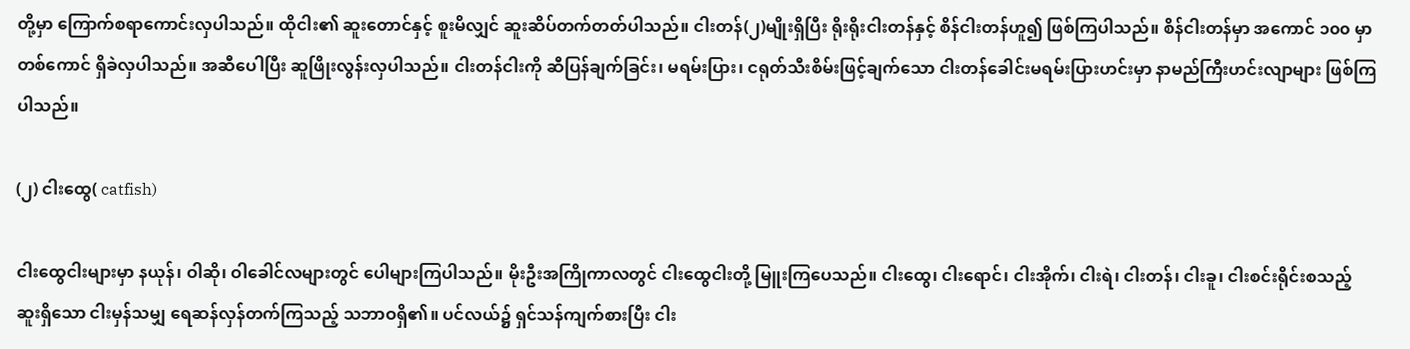တို့မှာ ကြောက်စရာကောင်းလှပါသည်။ ထိုငါး၏ ဆူးတောင်နှင့် စူးမိလျှင် ဆူးဆိပ်တက်တတ်ပါသည်။ ငါးတန်(၂)မျိုးရှိပြီး ရိုးရိုးငါးတန်နှင့် စိန်ငါးတန်ဟူ၍ ဖြစ်ကြပါသည်။ စိန်ငါးတန်မှာ အကောင် ၁၀၀ မှာတစ်ကောင် ရှိခဲလှပါသည်။ အဆီပေါပြီး ဆူဖြိုးလွန်းလှပါသည်။ ငါးတန်ငါးကို ဆီပြန်ချက်ခြင်း၊ မရမ်းပြား၊ ငရုတ်သီးစိမ်းဖြင့်ချက်သော ငါးတန်ခေါင်းမရမ်းပြားဟင်းမှာ နာမည်ကြီးဟင်းလျာများ ဖြစ်ကြပါသည်။

(၂) ငါးထွေ( catfish)

ငါးထွေငါးများမှာ နယုန်၊ ဝါဆို၊ ဝါခေါင်လများတွင် ပေါများကြပါသည်။ မိုးဦးအကြိုကာလတွင် ငါးထွေငါးတို့ မြူးကြပေသည်။ ငါးထွေ၊ ငါးရောင်၊ ငါးအိုက်၊ ငါးရဲ၊ ငါးတန်၊ ငါးခူ၊ ငါးစင်းရိုင်းစသည့် ဆူးရှိသော ငါးမှန်သမျှ ရေဆန်လှန်တက်ကြသည့် သဘာဝရှိ၏။ ပင်လယ်၌ ရှင်သန်ကျက်စားပြီး ငါး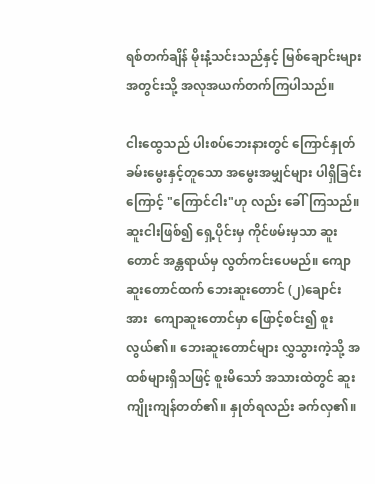ရစ်တက်ချိန် မိုးနံ့သင်းသည်နှင့် မြစ်ချောင်းများ အတွင်းသို့ အလုအယက်တက်ကြပါသည်။

ငါးထွေသည် ပါးစပ်ဘေးနားတွင် ကြောင်နှုတ်ခမ်းမွေးနှင့်တူသော အမွေးအမျှင်များ ပါရှိခြင်းကြောင့် "ကြောင်ငါး"ဟု လည်း ခေါ်ကြသည်။ ဆူးငါးဖြစ်၍ ရှေ့ပိုင်းမှ ကိုင်ဖမ်းမှသာ ဆူးတောင် အန္တရာယ်မှ လွတ်ကင်းပေမည်။ ကျောဆူးတောင်ထက် ဘေးဆူးတောင် (၂)ချောင်းအား  ကျောဆူးတောင်မှာ ဖြောင့်စင်း၍ စူးလွယ်၏။ ဘေးဆူးတောင်များ လွှသွားကဲ့သို့ အထစ်များရှိသဖြင့် စူးမိသော် အသားထဲတွင် ဆူးကျိုးကျန်တတ်၏။ နှုတ်ရလည်း ခက်လှ၏။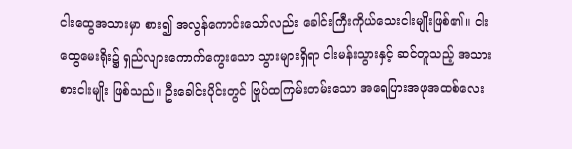ငါးထွေအသားမှာ စား၍ အလွန်ကောင်းသော်လည်း ခေါင်းကြီးကိုယ်သေးငါးမျိုးဖြစ်၏။ ငါးထွေမေးရိုး၌ ရှည်လျားကောက်ကွေးသော သွားများရှိရာ ငါးမန်းသွားနှင့် ဆင်တူသည့် အသားစားငါးမျိုး ဖြစ်သည်။ ဦးခေါင်းပိုင်းတွင် ဗြုပ်ထကြမ်းတမ်းသော အရေပြားအဖုအထစ်လေး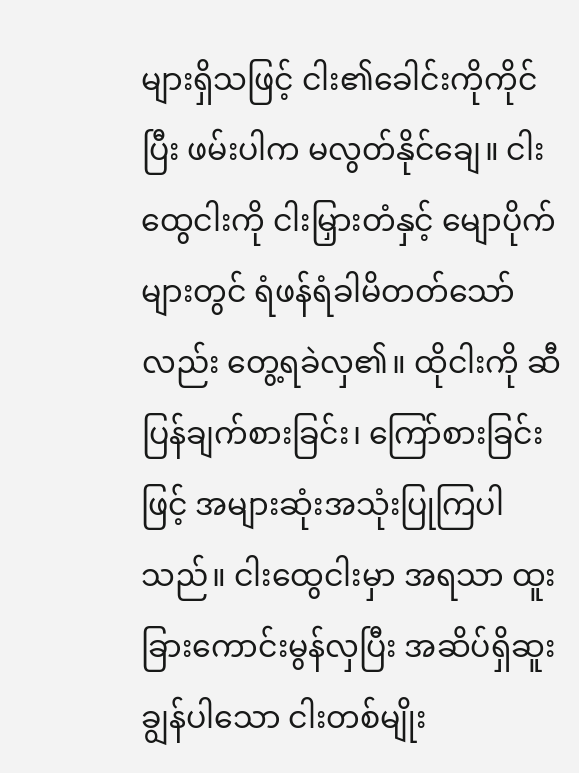များရှိသဖြင့် ငါး၏ခေါင်းကိုကိုင်ပြီး ဖမ်းပါက မလွတ်နိုင်ချေ။ ငါးထွေငါးကို ငါးမြှားတံနှင့် မျောပိုက်များတွင် ရံဖန်ရံခါမိတတ်သော်လည်း တွေ့ရခဲလှ၏။ ထိုငါးကို ဆီပြန်ချက်စားခြင်း၊ ကြော်စားခြင်းဖြင့် အများဆုံးအသုံးပြုကြပါသည်။ ငါးထွေငါးမှာ အရသာ ထူးခြားကောင်းမွန်လှပြီး အဆိပ်ရှိဆူးချွန်ပါသော ငါးတစ်မျိုး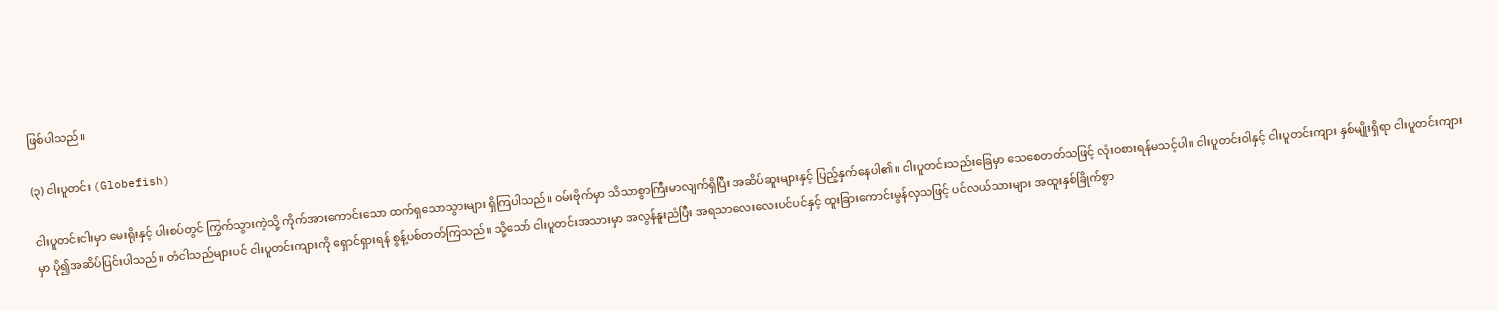ဖြစ်ပါသည်။

(၃) ငါးပူတင်း (Globefish)

ငါးပူတင်းငါးမှာ မေးရိုးနှင့် ပါးစပ်တွင် ကြွက်သွားကဲ့သို့ ကိုက်အားကောင်းသော ထက်ရှသောသွားများ ရှိကြပါသည်။ ဝမ်းဗိုက်မှာ သိသာစွာကြီးမာလျက်ရှိပြီး အဆိပ်ဆူးများနှင့် ပြည့်နှက်နေပါ၏။ ငါးပူတင်းသည်းခြေမှာ သေစေတတ်သဖြင့် လုံးဝစားရန်မသင့်ပါ။ ငါးပူတင်းဝါနှင့် ငါးပူတင်းကျား နှစ်မျိုးရှိရာ ငါးပူတင်းကျားမှာ ပို၍အဆိပ်ပြင်းပါသည်။ တံငါသည်များပင် ငါးပူတင်းကျားကို ရှောင်ရှားရန် စွန့်ပစ်တတ်ကြသည်။ သို့သော် ငါးပူတင်းအသားမှာ အလွန်နူးညံပြီး အရသာလေးလေးပင်ပင်နှင့် ထူးခြားကောင်းမွန်လှသဖြင့် ပင်လယ်သားများ အထူးနှစ်ခြိုက်စွာ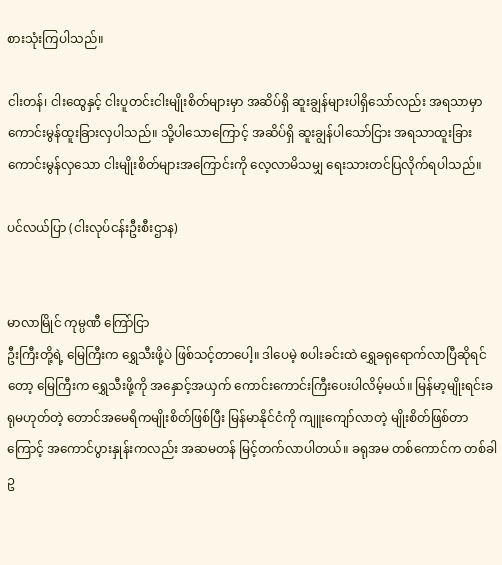စားသုံးကြပါသည်။

ငါးတန်၊ ငါးထွေနှင့် ငါးပူတင်းငါးမျိုးစိတ်များမှာ အဆိပ်ရှိ ဆူးချွန်များပါရှိသော်လည်း အရသာမှာ ကောင်းမွန်ထူးခြားလှပါသည်။ သို့ပါသောကြောင့် အဆိပ်ရှိ ဆူးချွန်ပါသော်ငြား အရသာထူးခြားကောင်းမွန်လှသော ငါးမျိုးစိတ်များအကြောင်းကို လေ့လာမိသမျှ ရေးသားတင်ပြလိုက်ရပါသည်။

ပင်လယ်ပြာ (ငါးလုပ်ငန်းဦးစီးဌာန)


မာလာမြိုင် ကုမ္ပဏီ ကြော်ငြာ
ဦးကြီးတို့ရဲ့ မြေကြီးက ရွှေသီးဖို့ပဲ ဖြစ်သင့်တာပေါ့။ ဒါပေမဲ့ စပါးခင်းထဲ ရွှေခရုရောက်လာပြီဆိုရင်တော့ မြေကြီးက ရွှေသီးဖို့ကို အနှောင့်အယှက် ကောင်းကောင်းကြီးပေးပါလိမ့်မယ်။ မြန်မာ့မျိုးရင်းခရုမဟုတ်တဲ့ တောင်အမေရိကမျိုးစိတ်ဖြစ်ပြီး မြန်မာနိုင်ငံကို ကျူးကျော်လာတဲ့ မျိုးစိတ်ဖြစ်တာကြောင့် အကောင်ပွားနှုန်းကလည်း အဆမတန် မြင့်တက်လာပါတယ်။ ခရုအမ တစ်ကောင်က တစ်ခါ ဥ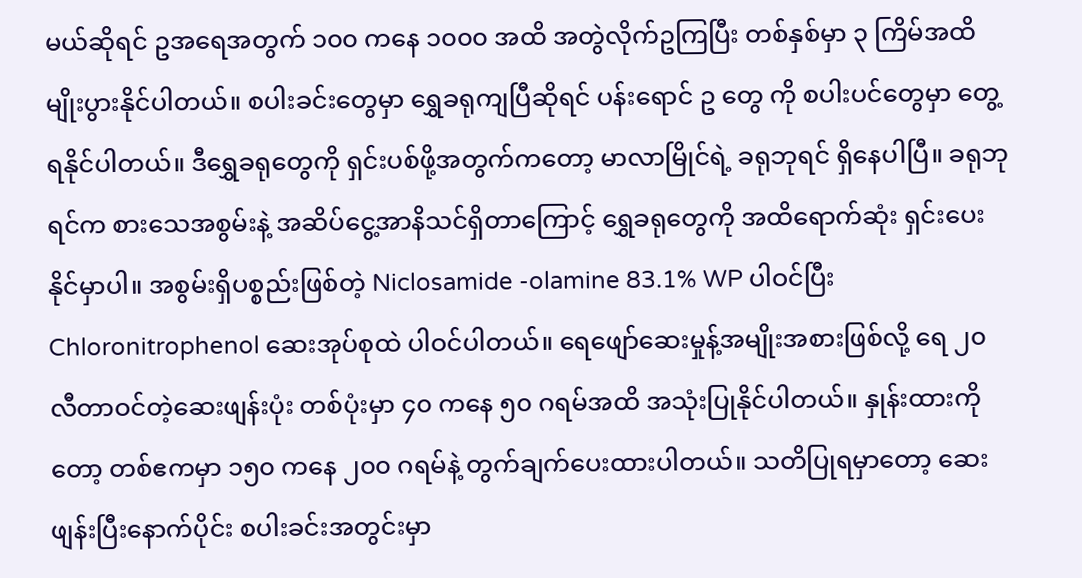မယ်ဆိုရင် ဥအရေအတွက် ၁၀၀ ကနေ ၁၀၀၀ အထိ အတွဲလိုက်ဥကြပြီး တစ်နှစ်မှာ ၃ ကြိမ်အထိ မျိုးပွားနိုင်ပါတယ်။ စပါးခင်းတွေမှာ ရွှေခရုကျပြီဆိုရင် ပန်းရောင် ဥ တွေ ကို စပါးပင်တွေမှာ တွေ့ရနိုင်ပါတယ်။ ဒီရွှေခရုတွေကို ရှင်းပစ်ဖို့အတွက်ကတော့ မာလာမြိုင်ရဲ့ ခရုဘုရင် ရှိနေပါပြီ။ ခရုဘုရင်က စားသေအစွမ်းနဲ့ အဆိပ်ငွေ့အာနိသင်ရှိတာကြောင့် ရွှေခရုတွေကို အထိရောက်ဆုံး ရှင်းပေးနိုင်မှာပါ။ အစွမ်းရှိပစ္စည်းဖြစ်တဲ့ Niclosamide -olamine 83.1% WP ပါဝင်ပြီး Chloronitrophenol ဆေးအုပ်စုထဲ ပါဝင်ပါတယ်။ ရေဖျော်ဆေးမှုန့်အမျိုးအစားဖြစ်လို့ ရေ ၂၀ လီတာဝင်တဲ့ဆေးဖျန်းပုံး တစ်ပုံးမှာ ၄၀ ကနေ ၅၀ ဂရမ်အထိ အသုံးပြုနိုင်ပါတယ်။ နှုန်းထားကိုတော့ တစ်ဧကမှာ ၁၅၀ ကနေ ၂၀၀ ဂရမ်နဲ့ တွက်ချက်ပေးထားပါတယ်။ သတိပြုရမှာတော့ ဆေးဖျန်းပြီးနောက်ပိုင်း စပါးခင်းအတွင်းမှာ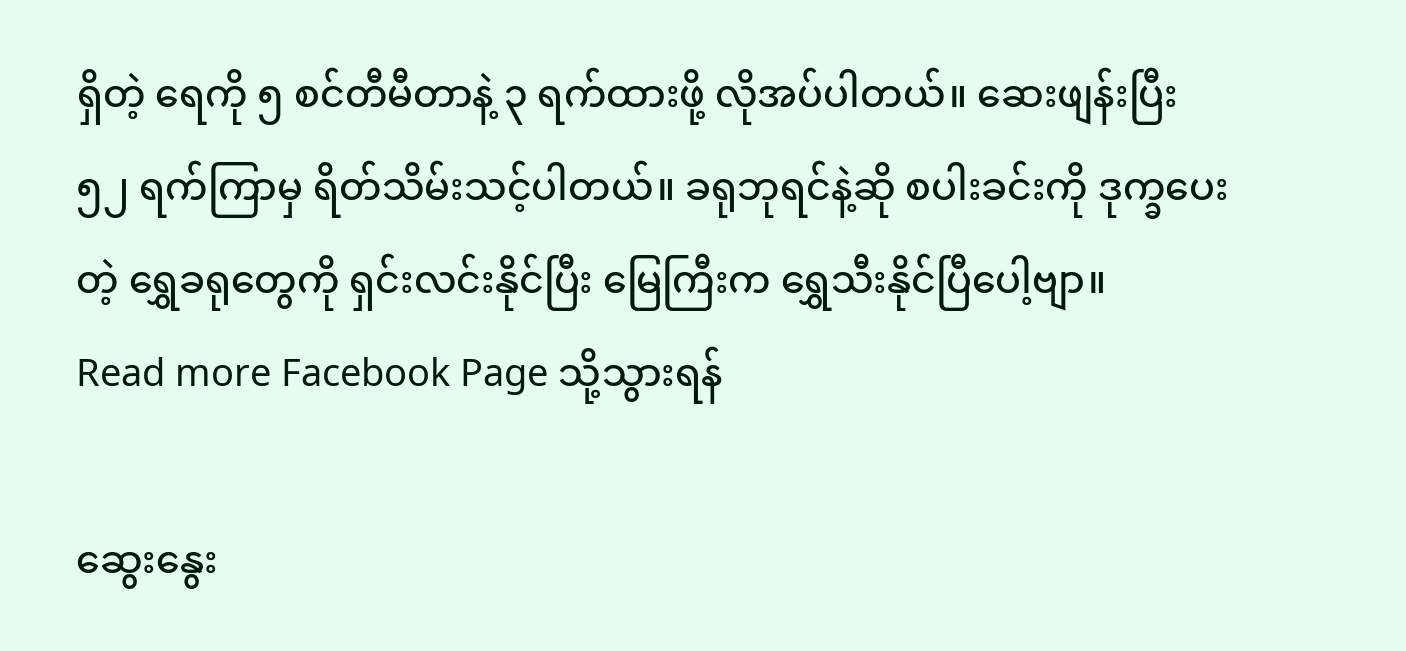ရှိတဲ့ ရေကို ၅ စင်တီမီတာနဲ့ ၃ ရက်ထားဖို့ လိုအပ်ပါတယ်။ ဆေးဖျန်းပြီး ၅၂ ရက်ကြာမှ ရိတ်သိမ်းသင့်ပါတယ်။ ခရုဘုရင်နဲ့ဆို စပါးခင်းကို ဒုက္ခပေးတဲ့ ရွှေခရုတွေကို ရှင်းလင်းနိုင်ပြီး မြေကြီးက ရွှေသီးနိုင်ပြီပေါ့ဗျာ။
Read more Facebook Page သို့သွားရန်

ဆွေးနွေး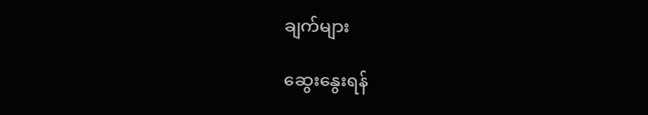ချက်များ

ဆွေးနွေးရန်